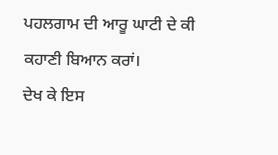ਪਹਲਗਾਮ ਦੀ ਆਰੂ ਘਾਟੀ ਦੇ ਕੀ ਕਹਾਣੀ ਬਿਆਨ ਕਰਾਂ।
ਦੇਖ ਕੇ ਇਸ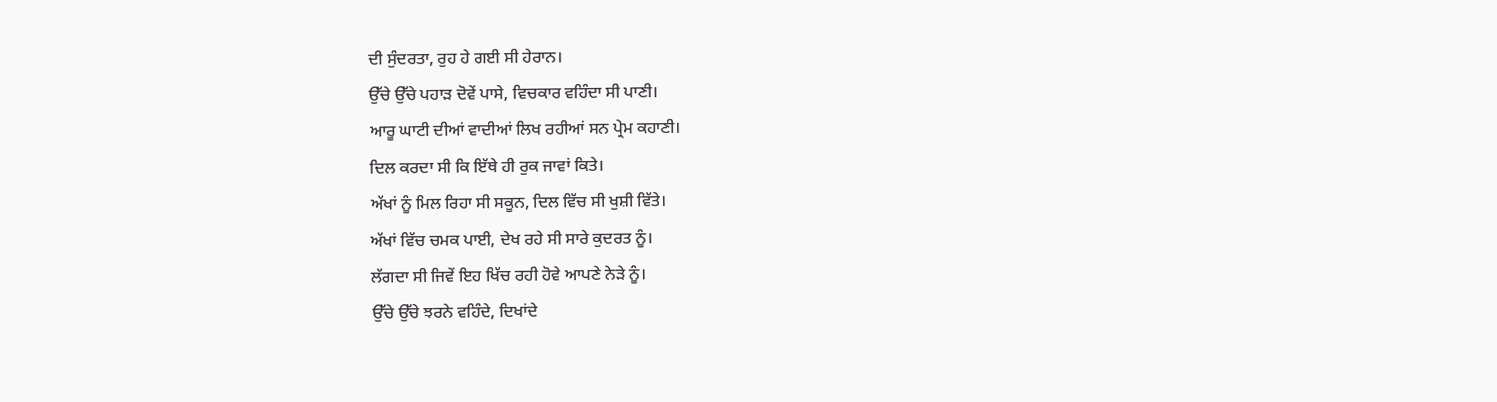ਦੀ ਸੁੰਦਰਤਾ, ਰੁਹ ਹੇ ਗਈ ਸੀ ਹੇਰਾਨ।
ਉੱਚੇ ਉੱਚੇ ਪਹਾੜ ਦੋਵੇਂ ਪਾਸੇ, ਵਿਚਕਾਰ ਵਹਿੰਦਾ ਸੀ ਪਾਣੀ।
ਆਰੂ ਘਾਟੀ ਦੀਆਂ ਵਾਦੀਆਂ ਲਿਖ ਰਹੀਆਂ ਸਨ ਪ੍ਰੇਮ ਕਹਾਣੀ।
ਦਿਲ ਕਰਦਾ ਸੀ ਕਿ ਇੱਥੇ ਹੀ ਰੁਕ ਜਾਵਾਂ ਕਿਤੇ।
ਅੱਖਾਂ ਨੂੰ ਮਿਲ ਰਿਹਾ ਸੀ ਸਕੂਨ, ਦਿਲ ਵਿੱਚ ਸੀ ਖੁਸ਼ੀ ਵਿੱਤੇ।
ਅੱਖਾਂ ਵਿੱਚ ਚਮਕ ਪਾਈ, ਦੇਖ ਰਹੇ ਸੀ ਸਾਰੇ ਕੁਦਰਤ ਨੂੰ।
ਲੱਗਦਾ ਸੀ ਜਿਵੇਂ ਇਹ ਖਿੱਚ ਰਹੀ ਹੋਵੇ ਆਪਣੇ ਨੇੜੇ ਨੂੰ।
ਉੱਚੇ ਉੱਚੇ ਝਰਨੇ ਵਹਿੰਦੇ, ਦਿਖਾਂਦੇ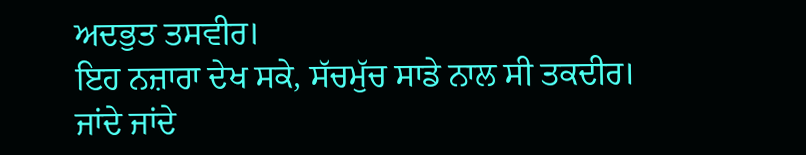ਅਦਭੁਤ ਤਸਵੀਰ।
ਇਹ ਨਜ਼ਾਰਾ ਦੇਖ ਸਕੇ, ਸੱਚਮੁੱਚ ਸਾਡੇ ਨਾਲ ਸੀ ਤਕਦੀਰ।
ਜਾਂਦੇ ਜਾਂਦੇ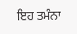ਇਹ ਤਮੰਨਾ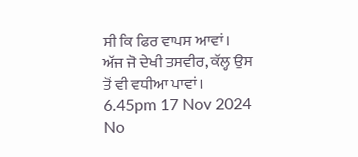ਸੀ ਕਿ ਫਿਰ ਵਾਪਸ ਆਵਾਂ।
ਅੱਜ ਜੋ ਦੇਖੀ ਤਸਵੀਰ, ਕੱਲ੍ਹ ਉਸ ਤੋਂ ਵੀ ਵਧੀਆ ਪਾਵਾਂ।
6.45pm 17 Nov 2024
No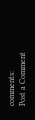comments:
Post a Comment